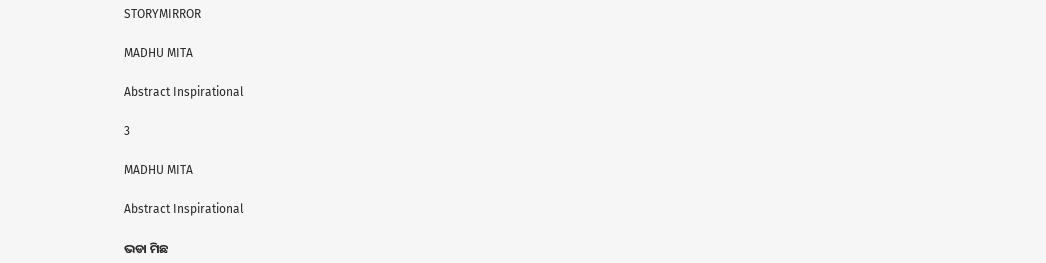STORYMIRROR

MADHU MITA

Abstract Inspirational

3

MADHU MITA

Abstract Inspirational

ଭଡା ମିଛ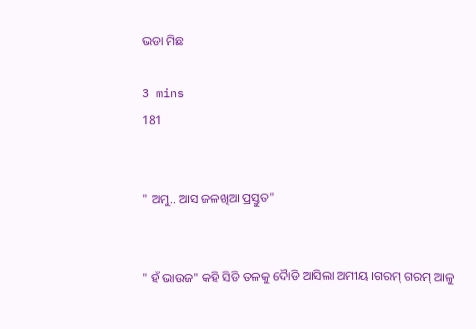ଭଡା ମିଛ

3 mins
181


" ଅମୁ.. ଆସ ଜଳଖିଆ ପ୍ରସ୍ତୁତ"


" ହଁ ଭାଉଜ" କହି ସିଡି ତଳକୁ ଦୋୖଡି ଆସିଲା ଅମୀୟ ।ଗରମ୍ ଗରମ୍ ଆଳୁ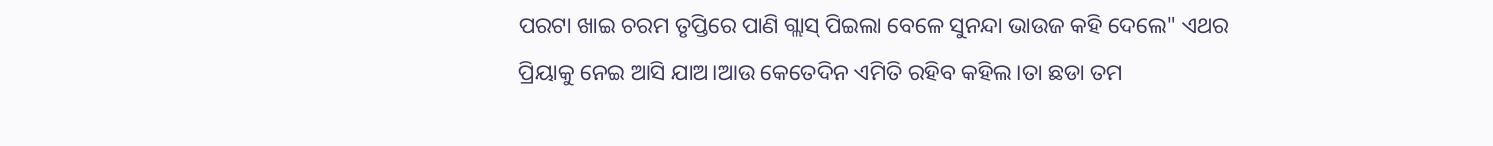ପରଟା ଖାଇ ଚରମ ତୃପ୍ତିରେ ପାଣି ଗ୍ଲାସ୍ ପିଇଲା ବେଳେ ସୁନନ୍ଦା ଭାଉଜ କହି ଦେଲେ" ଏଥର ପ୍ରିୟାକୁ ନେଇ ଆସି ଯାଅ।ଆଉ କେତେଦିନ ଏମିତି ରହିବ କହିଲ।ତା ଛଡା ତମ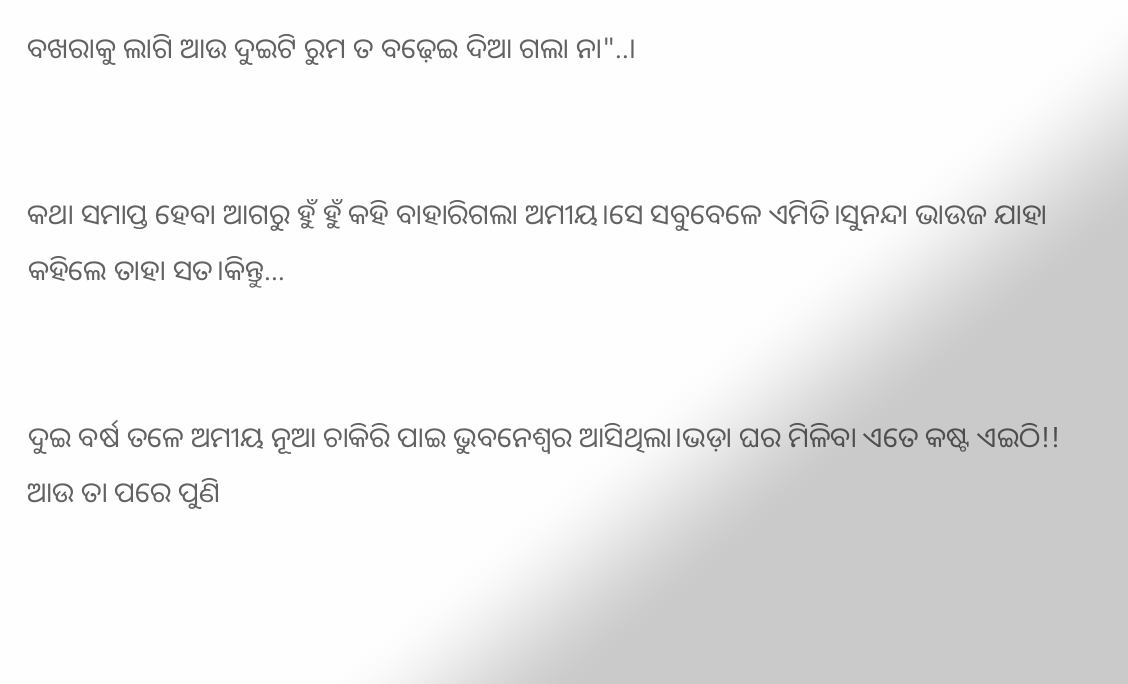ବଖରାକୁ ଲାଗି ଆଉ ଦୁଇଟି ରୁମ ତ ବଢ଼େଇ ଦିଆ ଗଲା ନା"..।


କଥା ସମାପ୍ତ ହେବା ଆଗରୁ ହୁଁ ହୁଁ କହି ବାହାରିଗଲା ଅମୀୟ।ସେ ସବୁବେଳେ ଏମିତି।ସୁନନ୍ଦା ଭାଉଜ ଯାହା କହିଲେ ତାହା ସତ।କିନ୍ତୁ…


ଦୁଇ ବର୍ଷ ତଳେ ଅମୀୟ ନୂଆ ଚାକିରି ପାଇ ଭୁବନେଶ୍ବର ଆସିଥିଲା।ଭଡ଼ା ଘର ମିଳିବା ଏତେ କଷ୍ଟ ଏଇଠି!! ଆଉ ତା ପରେ ପୁଣି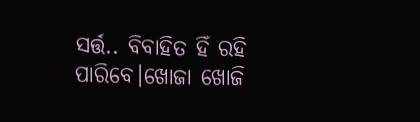ସର୍ତ୍ତ.. ବିବାହିତ ହିଁ ରହି ପାରିବେ।ଖୋଜା ଖୋଜି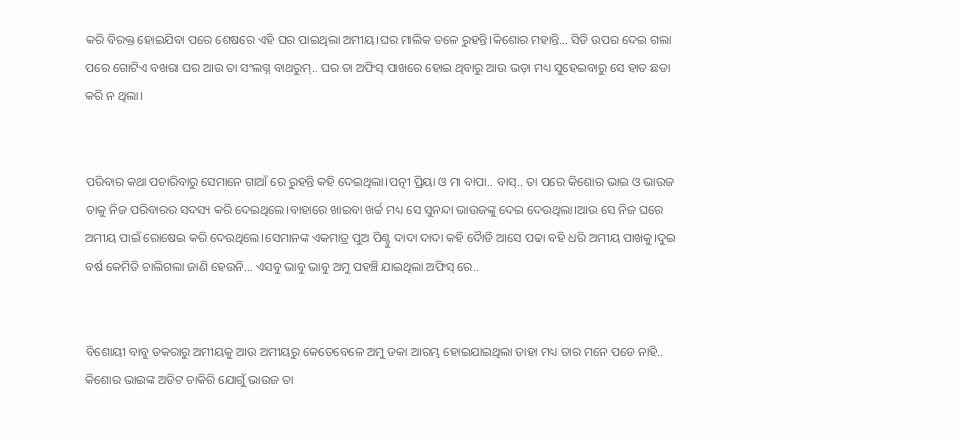କରି ବିରକ୍ତ ହୋଇଯିବା ପରେ ଶେଷରେ ଏହି ଘର ପାଇଥିଲା ଅମୀୟ।ଘର ମାଲିକ ତଳେ ରୁହନ୍ତି।କିଶୋର ମହାନ୍ତି… ସିଡି ଉପର ଦେଇ ଗଲା ପରେ ଗୋଟିଏ ବଖରା ଘର ଆଉ ତା ସଂଲଗ୍ନ ବାଥରୁମ୍.. ଘର ତା ଅଫିସ୍ ପାଖରେ ହୋଇ ଥିବାରୁ ଆଉ ଭଡ଼ା ମଧ୍ୟ ସୁହେଇବାରୁ ସେ ହାତ ଛଡା କରି ନ ଥିଲା।


ପରିବାର କଥା ପଚାରିବାରୁ ସେମାନେ ଗାଆଁ ରେ ରୁହନ୍ତି କହି ଦେଇଥିଲା।ପତ୍ନୀ ପ୍ରିୟା ଓ ମା ବାପା.. ବାସ୍.. ତା ପରେ କିଶୋର ଭାଇ ଓ ଭାଉଜ ତାକୁ ନିଜ ପରିବାରର ସଦସ୍ୟ କରି ଦେଇଥିଲେ।ବାହାରେ ଖାଇବା ଖର୍ଚ୍ଚ ମଧ୍ୟ ସେ ସୁନନ୍ଦା ଭାଉଜଙ୍କୁ ଦେଇ ଦେଉଥିଲା।ଆଉ ସେ ନିଜ ଘରେ ଅମୀୟ ପାଇଁ ରୋଷେଇ କରି ଦେଉଥିଲେ।ସେମାନଙ୍କ ଏକମାତ୍ର ପୁଅ ପିଣ୍ଟୁ ଦାଦା ଦାଦା କହି ଦୋୖଡି ଆସେ ପଢା ବହି ଧରି ଅମୀୟ ପାଖକୁ।ଦୁଇ ବର୍ଷ କେମିତି ଚାଲିଗଲା ଜାଣି ହେଉନି… ଏସବୁ ଭାବୁ ଭାବୁ ଅମୁ ପହଞ୍ଚି ଯାଇଥିଲା ଅଫିସ୍ ରେ..


ବିଶୋୟୀ ବାବୁ ଡକରାରୁ ଅମୀୟକୁ ଆଉ ଅମୀୟରୁ କେତେବେଳେ ଅମୁ ଡକା ଆରମ୍ଭ ହୋଇଯାଇଥିଲା ତାହା ମଧ୍ୟ ତାର ମନେ ପଡେ ନାହି.. କିଶୋର ଭାଇଙ୍କ ଅଡିଟ ଚାକିରି ଯୋଗୁଁ ଭାଉଜ ତା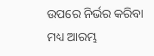ଉପରେ ନିର୍ଭର କରିବା ମଧ୍ୟ ଆରମ୍ଭ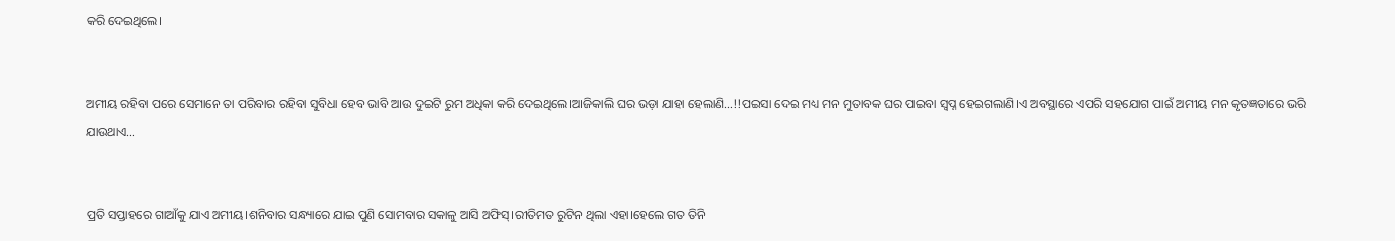କରି ଦେଇଥିଲେ।


ଅମୀୟ ରହିବା ପରେ ସେମାନେ ତା ପରିବାର ରହିବା ସୁବିଧା ହେବ ଭାବି ଆଉ ଦୁଇଟି ରୁମ ଅଧିକା କରି ଦେଇଥିଲେ।ଆଜିକାଲି ଘର ଭଡ଼ା ଯାହା ହେଲାଣି…!!ପଇସା ଦେଇ ମଧ୍ୟ ମନ ମୁତାବକ ଘର ପାଇବା ସ୍ବପ୍ନ ହେଇଗଲାଣି।ଏ ଅବସ୍ଥାରେ ଏପରି ସହଯୋଗ ପାଇଁ ଅମୀୟ ମନ କୃତଜ୍ଞତାରେ ଭରି ଯାଉଥାଏ…


ପ୍ରତି ସପ୍ତାହରେ ଗାଆଁକୁ ଯାଏ ଅମୀୟ।ଶନିବାର ସନ୍ଧ୍ୟାରେ ଯାଇ ପୁଣି ସୋମବାର ସକାଳୁ ଆସି ଅଫିସ୍।ରୀତିମତ ରୁଟିନ ଥିଲା ଏହା।ହେଲେ ଗତ ତିନି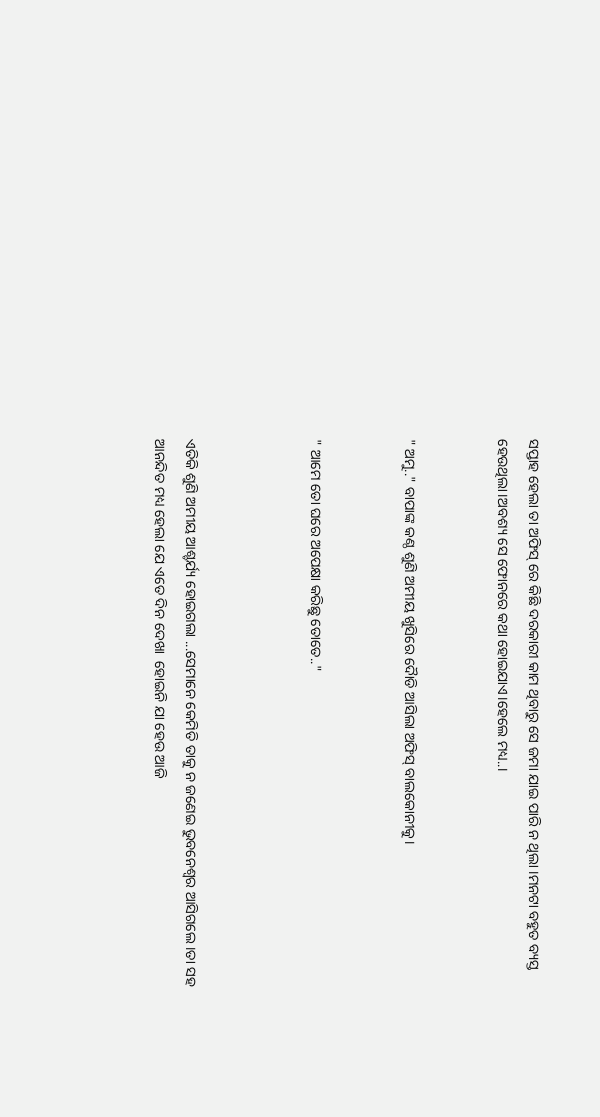ସପ୍ତାହ ହେଲା ତା ଅଫିସ୍ ରେ କିଛି ଦରକାରୀ କାମ ଥିବାରୁ ସେ ଜମା ଯାଇ ପାରି ନ ଥିଲା ।ମନଟା ବହୁତ ବ୍ୟସ୍ତ ହେଉଥିଲା।ଅବଶ୍ୟ ସେ ଫୋନରେ କଥା ହୋଇଯାଏ।ହେଲେ ମଧ୍ୟ..।


" ଅମୁ.." ବାପାଙ୍କ କଣ୍ଠ ଶୁଣି ଅମୀୟ ଖୁସିରେ ଦୋୖଡି ଆସିଲା ଅଫିସ୍ ବାଲକୋନୀକୁ।


" ଆମେ ତୋ ଘରେ ଅପେକ୍ଷା କରିଛୁ ତୋତେ.."



ଏତିକି ଶୁଣି ଅମୀୟ ଆଶ୍ଚର୍ଯ୍ୟ ହୋଇଗଲା ...ସେମାନେ କେମିତି ତାକୁ ନ ଜଣେଇ ଭୁବନେଶ୍ୱର ଆସିଗଲେ ।ତା ସହ ଆନନ୍ଦିତ ମଧ୍ୟ ହେଲା ଯେ ଏତେ ଦିନ ଦେଖା  ହୋଇନି ଯା ହେଉ ଆଜି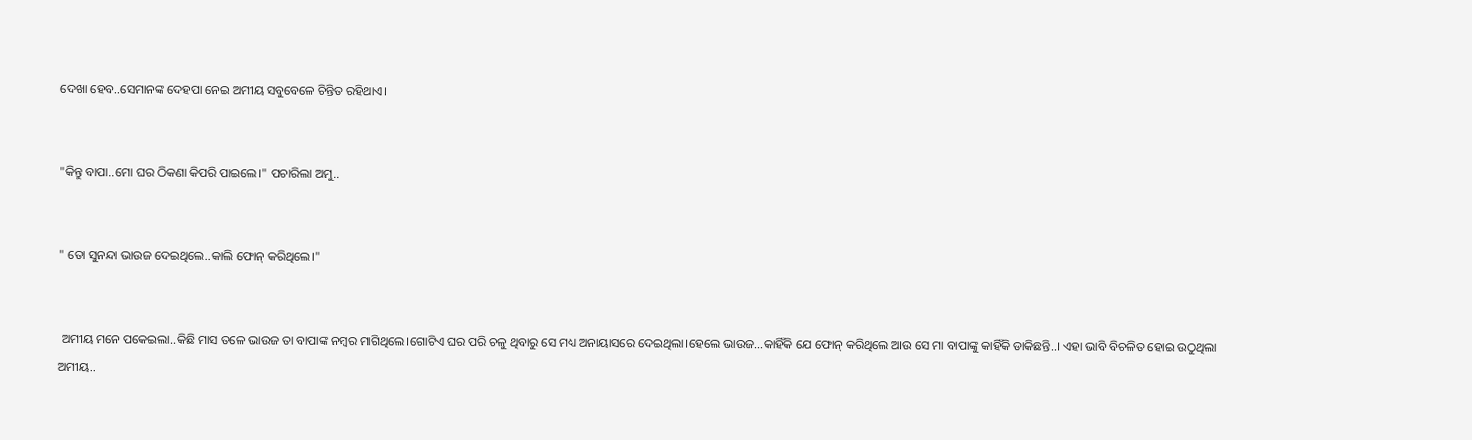ଦେଖା ହେବ..ସେମାନଙ୍କ ଦେହପା ନେଇ ଅମୀୟ ସବୁବେଳେ ଚିନ୍ତିତ ରହିଥାଏ।


"କିନ୍ତୁ ବାପା..ମୋ ଘର ଠିକଣା କିପରି ପାଇଲେ।" ପଚାରିଲା ଅମୁ..


" ତୋ ସୁନନ୍ଦା ଭାଉଜ ଦେଇଥିଲେ..କାଲି ଫୋନ୍ କରିଥିଲେ।"


 ଅମୀୟ ମନେ ପକେଇଲା..କିଛି ମାସ ତଳେ ଭାଉଜ ତା ବାପାଙ୍କ ନମ୍ବର ମାଗିଥିଲେ।ଗୋଟିଏ ଘର ପରି ଚଳୁ ଥିବାରୁ ସେ ମଧ୍ୟ ଅନାୟାସରେ ଦେଇଥିଲା।ହେଲେ ଭାଉଜ...କାହିଁକି ଯେ ଫୋନ୍ କରିଥିଲେ ଆଉ ସେ ମା ବାପାଙ୍କୁ କାହିଁକି ଡାକିଛନ୍ତି..। ଏହା ଭାବି ବିଚଳିତ ହୋଇ ଉଠୁଥିଲା ଅମୀୟ..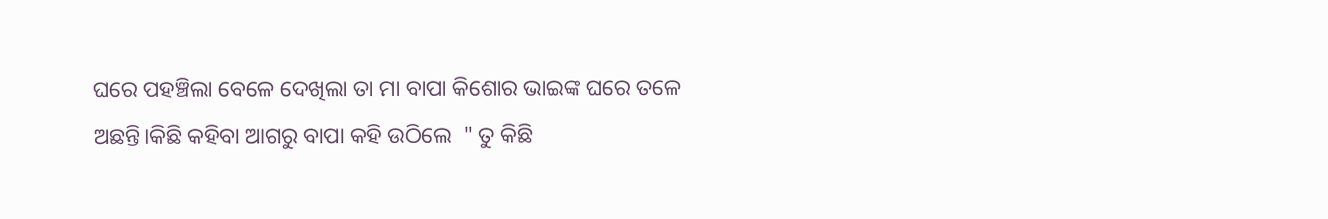ଘରେ ପହଞ୍ଚିଲା ବେଳେ ଦେଖିଲା ତା ମା ବାପା କିଶୋର ଭାଇଙ୍କ ଘରେ ତଳେ ଅଛନ୍ତି।କିଛି କହିବା ଆଗରୁ ବାପା କହି ଉଠିଲେ  " ତୁ କିଛି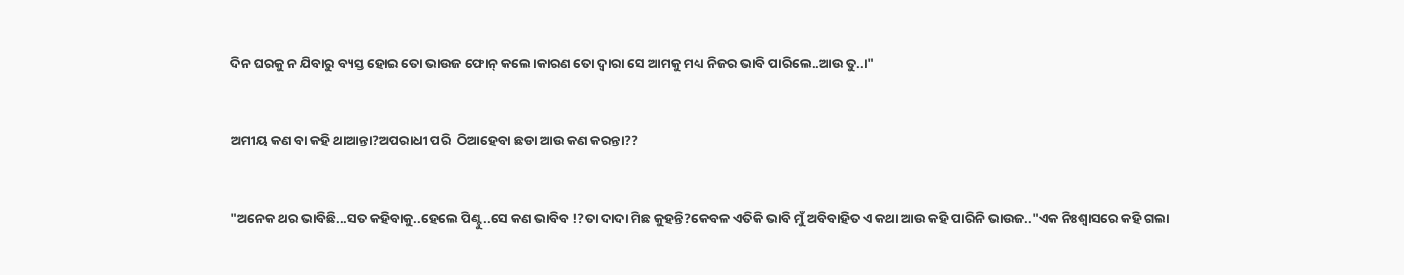ଦିନ ଘରକୁ ନ ଯିବାରୁ ବ୍ୟସ୍ତ ହୋଇ ତୋ ଭାଉଜ ଫୋନ୍ କଲେ।କାରଣ ତୋ ଦ୍ଵାରା ସେ ଆମକୁ ମଧ୍ୟ ନିଜର ଭାବି ପାରିଲେ..ଆଉ ତୁ..।"


ଅମୀୟ କଣ ବା କହି ଥାଆନ୍ତା?ଅପରାଧୀ ପରି  ଠିଆହେବା ଛଡା ଆଉ କଣ କରନ୍ତା??


"ଅନେକ ଥର ଭାବିଛି...ସତ କହିବାକୁ..ହେଲେ ପିଣ୍ଟୁ..ସେ କଣ ଭାବିବ !?ତା ଦାଦା ମିଛ କୁହନ୍ତି?କେବଳ ଏତିକି ଭାବି ମୁଁ ଅବିବାହିତ ଏ କଥା ଆଉ କହି ପାରିନି ଭାଉଜ.."ଏକ ନିଃଶ୍ୱାସରେ କହି ଗଲା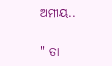ଅମୀୟ..


" ତା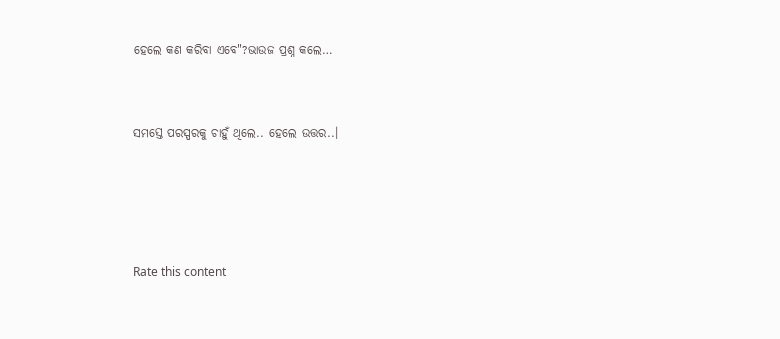ହେଲେ କଣ କରିବା ଏବେ"?ଭାଉଜ ପ୍ରଶ୍ନ କଲେ…


ସମସ୍ତେ ପରସ୍ପରକୁ ଚାହୁଁ ଥିଲେ.. ହେଲେ ଉତ୍ତର..।




Rate this content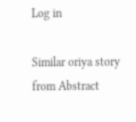Log in

Similar oriya story from Abstract